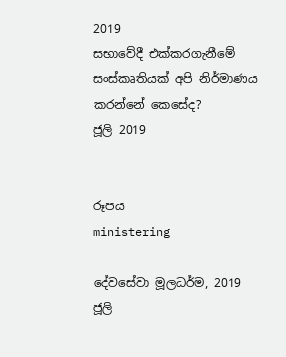2019
සභාවේදී එක්කරගැනීමේ සංස්කෘතියක් අපි නිර්මාණය කරන්නේ කෙසේද?
ජූලි 2019


රූපය
ministering

දේවසේවා මූලධර්ම, 2019 ජූලි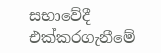සභාවේදී එක්කරගැනීමේ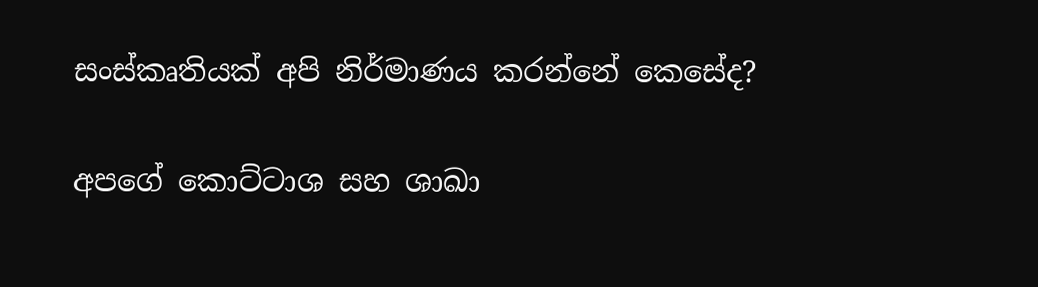සංස්කෘතියක් අපි නිර්මාණය කරන්නේ කෙසේද?

අපගේ කොට්ටාශ සහ ශාඛා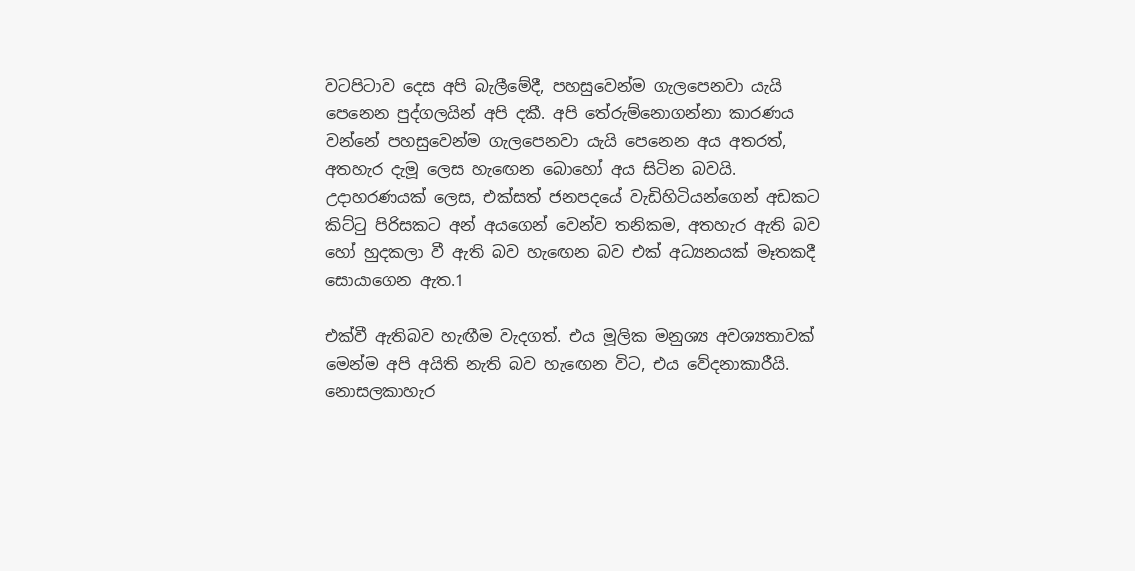වටපිටාව දෙස අපි බැලීමේදී, පහසුවෙන්ම ගැලපෙනවා යැයි පෙනෙන පුද්ගලයින් අපි දකී. අපි තේරුම්නොගන්නා කාරණය වන්නේ පහසුවෙන්ම ගැලපෙනවා යැයි පෙනෙන අය අතරත්, අතහැර දැමූ ලෙස හැඟෙන බොහෝ අය සිටින බවයි. උදාහරණයක් ලෙස, එක්සත් ජනපදයේ වැඩිහිටියන්ගෙන් අඩකට කිට්ටු පිරිසකට අන් අයගෙන් වෙන්ව තනිකම, අතහැර ඇති බව හෝ හුදකලා වී ඇති බව හැඟෙන බව එක් අධ්‍යනයක් මෑතකදී සොයාගෙන ඇත.1

එක්වී ඇතිබව හැඟීම වැදගත්. එය මූලික මනුශ්‍ය අවශ්‍යතාවක් මෙන්ම අපි අයිති නැති බව හැඟෙන විට, එය වේදනාකාරීයි. නොසලකාහැර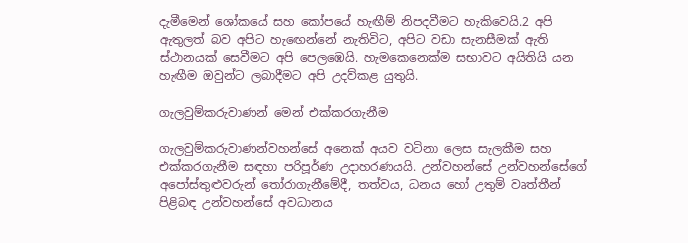දැමීමෙන් ශෝකයේ සහ කෝපයේ හැඟීම් නිපදවීමට හැකිවෙයි.2 අපි ඇතුලත් බව අපිට හැඟෙන්නේ නැතිවිට, අපිට වඩා සැනසීමක් ඇති ස්ථානයක් සෙවීමට අපි පෙලඹෙයි. හැමකෙනෙක්ම සභාවට අයිතියි යන හැඟීම ඔවුන්ට ලබාදීමට අපි උදව්කළ යුතුයි.

ගැලවුම්කරුවාණන් මෙන් එක්කරගැනීම

ගැලවුම්කරුවාණන්වහන්සේ අනෙක් අයව වටිනා ලෙස සැලකීම සහ එක්කරගැනීම සඳහා පරිපූර්ණ උදාහරණයයි. උන්වහන්සේ උන්වහන්සේගේ අපෝස්තුළුවරුන් තෝරාගැනීමේදී, තත්වය, ධනය හෝ උතුම් වෘත්තීන් පිළිබඳ උන්වහන්සේ අවධානය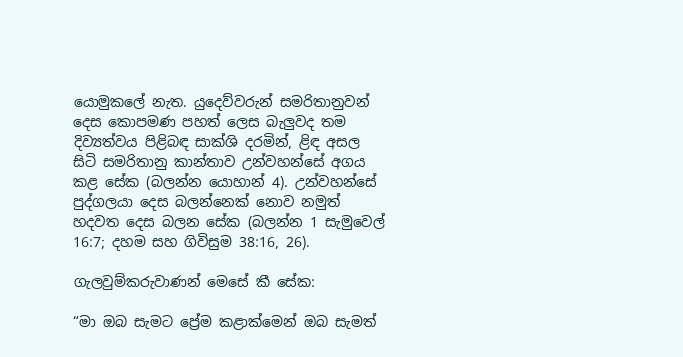යොමුකලේ නැත. යුදෙව්වරුන් සමරිතානුවන් දෙස කොපමණ පහත් ලෙස බැලුවද තම දිව්‍යත්වය පිළිබඳ සාක්ශි දරමින්, ළිඳ අසල සිටි සමරිතානු කාන්තාව උන්වහන්සේ අගය කළ සේක (බලන්න යොහාන් 4). උන්වහන්සේ පුද්ගලයා දෙස බලන්නෙක් නොව නමුත් හදවත දෙස බලන සේක (බලන්න 1 සැමුවෙල් 16:7; දහම සහ ගිවිසුම 38:16, 26).

ගැලවුම්කරුවාණන් මෙසේ කී සේක:

“මා ඔබ සැමට ප්‍රේම කළාක්මෙන් ඔබ සැමත්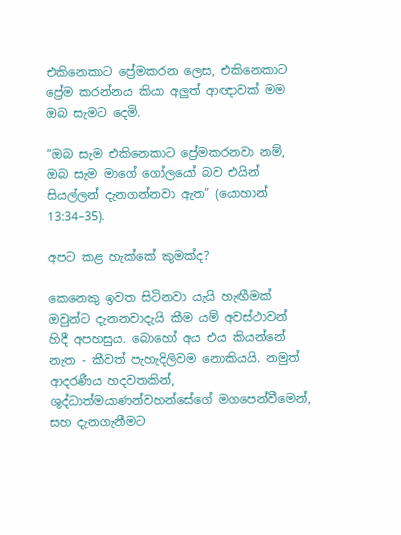එකිනෙකාට ප්‍රේමකරන ලෙස, එකිනෙකාට ප්‍රේම කරන්නය කියා අලුත් ආඥාවක් මම ඔබ සැමට දෙමි.

“ඔබ සැම එකිනෙකාට ප්‍රේමකරනවා නම්, ඔබ සැම මාගේ ගෝලයෝ බව එයින් සියල්ලන් දැනගන්නවා ඇත” (යොහාන් 13:34–35).

අපට කළ හැක්කේ කුමක්ද?

කෙනෙකු ඉවත සිටිනවා යැයි හැඟීමක් ඔවුන්ට දැනනවාදැයි කීම යම් අවස්ථාවන් හිදී අපහසුය. බොහෝ අය එය කියන්නේ නැත - කීවත් පැහැදිලිවම නොකියයි. නමුත් ආදරණීය හදවතකින්, ශුද්ධාත්මයාණන්වහන්සේගේ මගපෙන්වීමෙන්, සහ දැනගැනීමට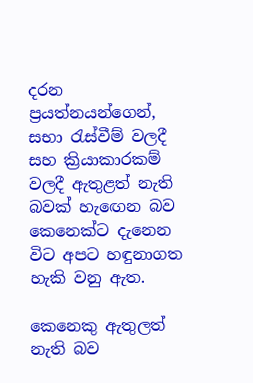දරන ප්‍රයත්නයන්ගෙන්, සභා රැස්වීම් වලදී සහ ක්‍රියාකාරකම් වලදී ඇතුළත් නැති බවක් හැඟෙන බව කෙනෙක්ට දැනෙන විට අපට හඳුනාගත හැකි වනු ඇත.

කෙනෙකු ඇතුලත් නැති බව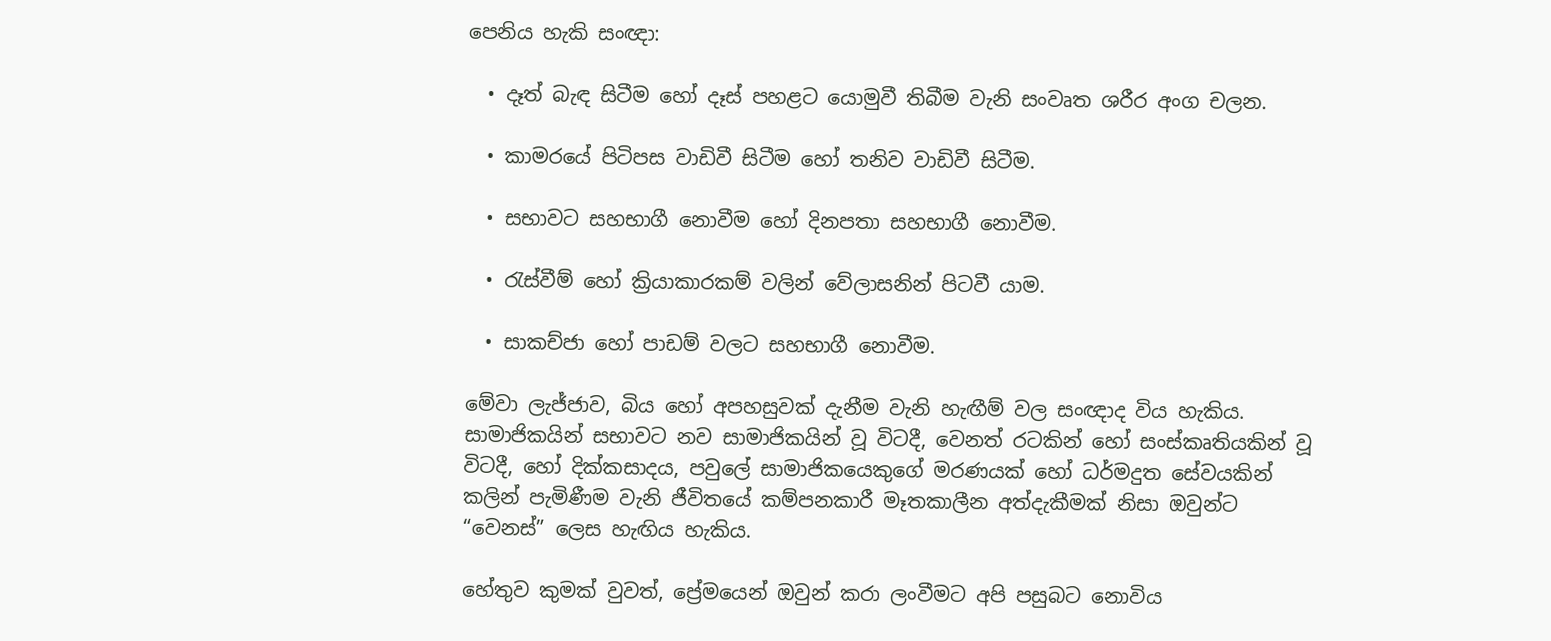පෙනිය හැකි සංඥා:

  • දෑත් බැඳ සිටීම හෝ දෑස් පහළට යොමුවී තිබීම වැනි සංවෘත ශරීර අංග චලන.

  • කාමරයේ පිටිපස වාඩිවී සිටීම හෝ තනිව වාඩිවී සිටීම.

  • සභාවට සහභාගී නොවීම හෝ දිනපතා සහභාගී නොවීම.

  • රැස්වීම් හෝ ක්‍රියාකාරකම් වලින් වේලාසනින් පිටවී යාම.

  • සාකච්ජා හෝ පාඩම් වලට සහභාගී නොවීම.

මේවා ලැජ්ජාව, බිය හෝ අපහසුවක් දැනීම වැනි හැඟීම් වල සංඥාද විය හැකිය. සාමාජිකයින් සභාවට නව සාමාජිකයින් වූ විටදී, වෙනත් රටකින් හෝ සංස්කෘතියකින් වූ විටදී, හෝ දික්කසාදය, පවුලේ සාමාජිකයෙකුගේ මරණයක් හෝ ධර්මදුත සේවයකින් කලින් පැමිණීම වැනි ජීවිතයේ කම්පනකාරී මෑතකාලීන අත්දැකීමක් නිසා ඔවුන්ට “වෙනස්” ලෙස හැඟිය හැකිය.

හේතුව කුමක් වුවත්, ප්‍රේමයෙන් ඔවුන් කරා ලංවීමට අපි පසුබට නොවිය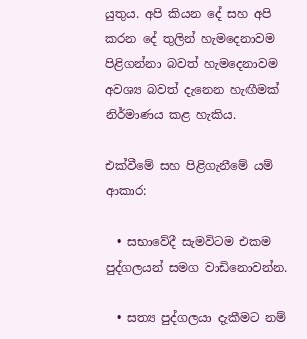යුතුය. අපි කියන දේ සහ අපි කරන දේ තුලින් හැමදෙනාවම පිළිගන්නා බවත් හැමදෙනාවම අවශ්‍ය බවත් දැනෙන හැඟීමක් නිර්මාණය කළ හැකිය.

එක්වීමේ සහ පිළිගැනීමේ යම් ආකාර:

  • සභාවේදී සැමවිටම එකම පුද්ගලයන් සමග වාඩිනොවන්න.

  • සත්‍ය පුද්ගලයා දැකීමට නම්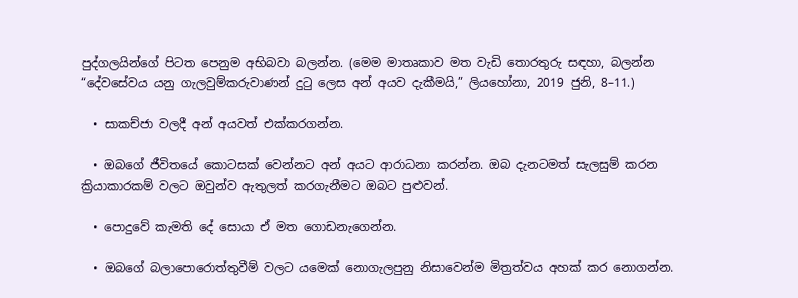පුද්ගලයින්ගේ පිටත පෙනුම අභිබවා බලන්න. (මෙම මාතෘකාව මත වැඩි තොරතුරු සඳහා, බලන්න “දේවසේවය යනු ගැලවුම්කරුවාණන් දුටු ලෙස අන් අයව දැකීමයි,” ලියහෝනා, 2019 ජුනි, 8–11.)

  • සාකච්ජා වලදී අන් අයවත් එක්කරගන්න.

  • ඔබගේ ජීවිතයේ කොටසක් වෙන්නට අන් අයට ආරාධනා කරන්න. ඔබ දැනටමත් සැලසුම් කරන ක්‍රියාකාරකම් වලට ඔවුන්ව ඇතුලත් කරගැනීමට ඔබට පුළුවන්.

  • පොදුවේ කැමති දේ සොයා ඒ මත ගොඩනැගෙන්න.

  • ඔබගේ බලාපොරොත්තුවීම් වලට යමෙක් නොගැලපුනු නිසාවෙන්ම මිත්‍රත්වය අහක් කර නොගන්න.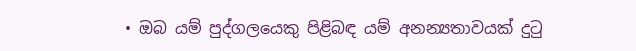• ඔබ යම් පුද්ගලයෙකු පිළිබඳ යම් අනන්‍යතාවයක් දුටු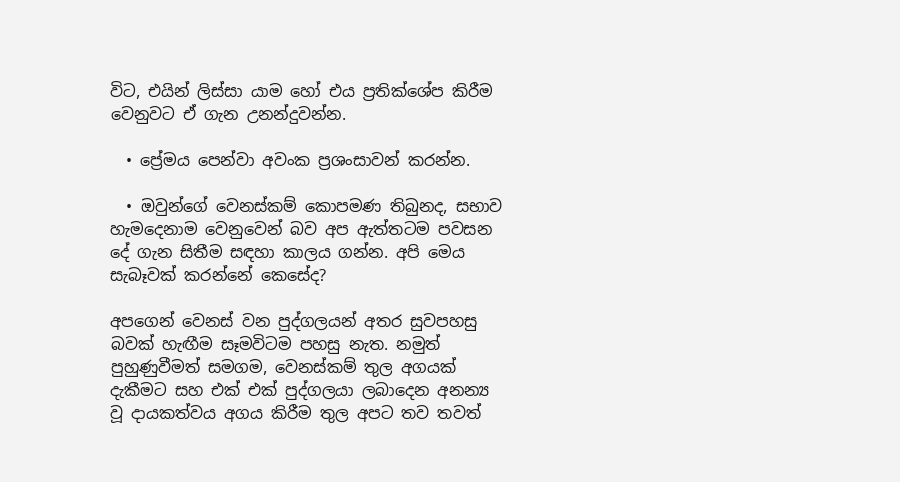විට, එයින් ලිස්සා යාම හෝ එය ප්‍රතික්ශේප කිරීම වෙනුවට ඒ ගැන උනන්දුවන්න.

  • ප්‍රේමය පෙන්වා අවංක ප්‍රශංසාවන් කරන්න.

  • ඔවුන්ගේ වෙනස්කම් කොපමණ තිබුනද, සභාව හැමදෙනාම වෙනුවෙන් බව අප ඇත්තටම පවසන දේ ගැන සිතීම සඳහා කාලය ගන්න. අපි මෙය සැබෑවක් කරන්නේ කෙසේද?

අපගෙන් වෙනස් වන පුද්ගලයන් අතර සුවපහසු බවක් හැඟීම සෑමවිටම පහසු නැත. නමුත් පුහුණුවීමත් සමගම, වෙනස්කම් තුල අගයක් දැකීමට සහ එක් එක් පුද්ගලයා ලබාදෙන අනන්‍ය වූ දායකත්වය අගය කිරීම තුල අපට තව තවත්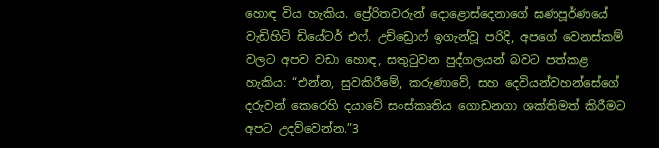හොඳ විය හැකිය. ප්‍රේරිතවරුන් දොළොස්දෙනාගේ ඝණපූර්ණයේ වැඩිහිටි ඩියේටර් එෆ්. උච්ඩ්‍රොෆ් ඉගැන්වූ පරිදි, අපගේ වෙනස්කම් වලට අපව වඩා හොඳ, සතුටුවන පුද්ගලයන් බවට පත්කළ හැකිය: “එන්න, සුවකිරීමේ, කරුණාවේ, සහ දෙවියන්වහන්සේගේ දරුවන් කෙරෙහි දයාවේ සංස්කෘතිය ගොඩනගා ශක්තිමත් කිරීමට අපට උදව්වෙන්න.”3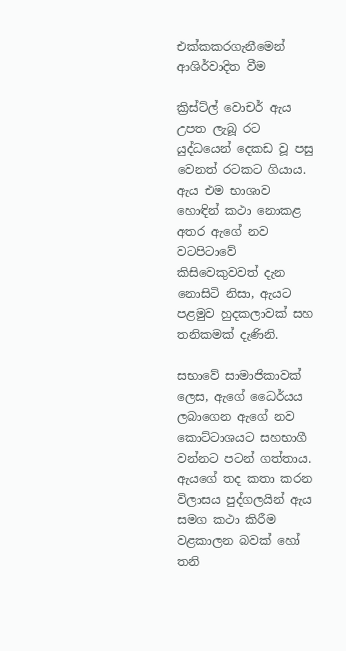එක්කකරගැනීමෙන් ආශිර්වාදිත වීම

ක්‍රිස්ට්ල් වොචර් ඇය උපත ලැබූ රට යුද්ධයෙන් දෙකඩ වූ පසු වෙනත් රටකට ගියාය. ඇය එම භාශාව හොඳින් කථා නොකළ අතර ඇගේ නව වටපිටාවේ කිසිවෙකුවවත් දැන නොසිටි නිසා, ඇයට පළමුව හුදකලාවක් සහ තනිකමක් දැණිනි.

සභාවේ සාමාජිකාවක් ලෙස, ඇගේ ධෛර්යය ලබාගෙන ඇගේ නව කොට්ටාශයට සහභාගී වන්නට පටන් ගත්තාය. ඇයගේ තද කතා කරන විලාසය පුද්ගලයින් ඇය සමග කථා කිරීම වළකාලන බවක් හෝ තනි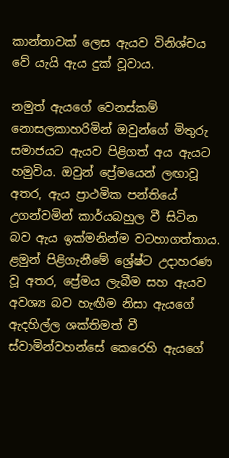කාන්තාවක් ලෙස ඇයව විනිශ්චය වේ යැයි ඇය දුක් වූවාය.

නමුත් ඇයගේ වෙනස්කම් නොසලකාහරිමින් ඔවුන්ගේ මිතුරු සමාජයට ඇයව පිළිගත් අය ඇයට හමුවිය. ඔවුන් ප්‍රේමයෙන් ලඟාවූ අතර, ඇය ප්‍රාථමික පන්තියේ උගන්වමින් කාර්යබහුල වී සිටින බව ඇය ඉක්මනින්ම වටහාගත්තාය. ළමුන් පිළිගැනීමේ ශ්‍රේෂ්ට උදාහරණ වූ අතර, ප්‍රේමය ලැබීම සහ ඇයව අවශ්‍ය බව හැඟීම නිසා ඇයගේ ඇදහිල්ල ශක්තිමත් වී ස්වාමින්වහන්සේ කෙරෙහි ඇයගේ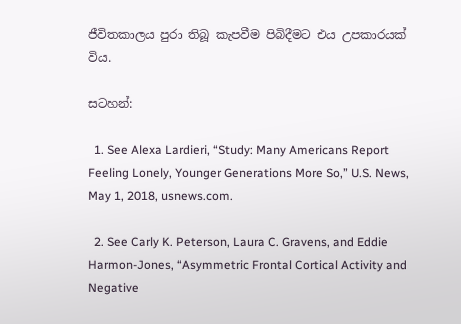ජීවිතකාලය පුරා තිබූ කැපවීම පිබිදීමට එය උපකාරයක් විය.

සටහන්:

  1. See Alexa Lardieri, “Study: Many Americans Report Feeling Lonely, Younger Generations More So,” U.S. News, May 1, 2018, usnews.com.

  2. See Carly K. Peterson, Laura C. Gravens, and Eddie Harmon-Jones, “Asymmetric Frontal Cortical Activity and Negative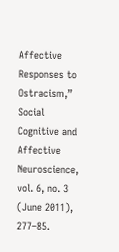Affective Responses to Ostracism,” Social Cognitive and Affective Neuroscience, vol. 6, no. 3 (June 2011), 277–85.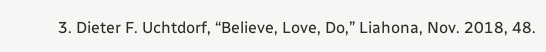3. Dieter F. Uchtdorf, “Believe, Love, Do,” Liahona, Nov. 2018, 48.